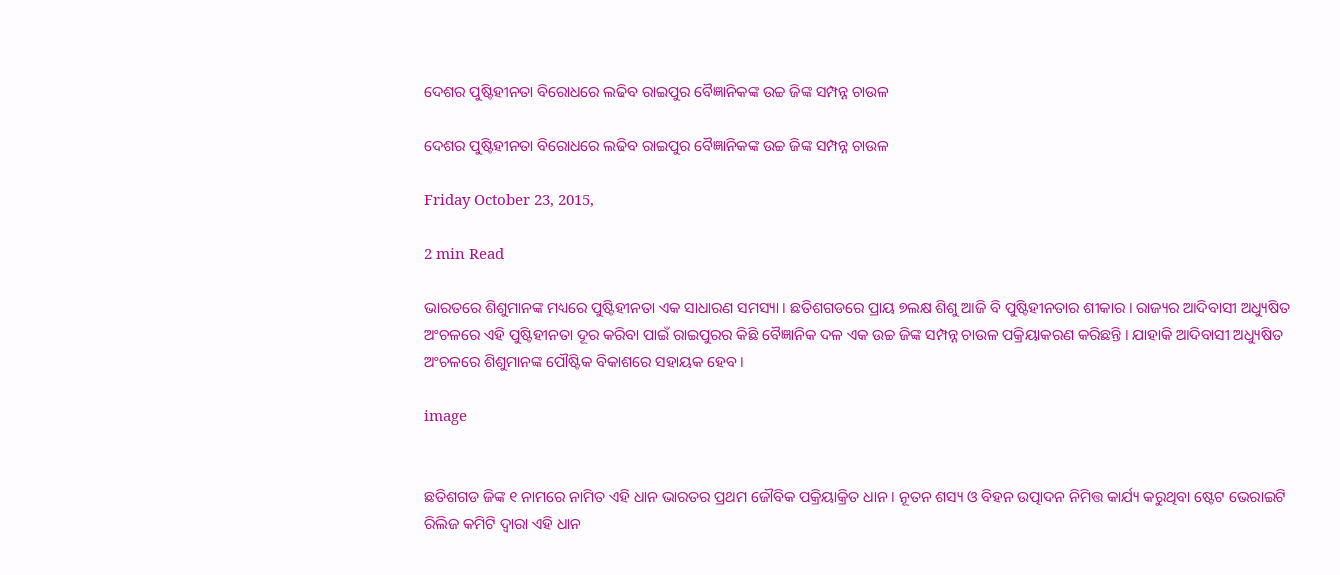ଦେଶର ପୁଷ୍ଟିହୀନତା ବିରୋଧରେ ଲଢିବ ରାଇପୁର ବୈଜ୍ଞାନିକଙ୍କ ଉଚ୍ଚ ଜିଙ୍କ ସମ୍ପନ୍ନ ଚାଉଳ

ଦେଶର ପୁଷ୍ଟିହୀନତା ବିରୋଧରେ ଲଢିବ ରାଇପୁର ବୈଜ୍ଞାନିକଙ୍କ ଉଚ୍ଚ ଜିଙ୍କ ସମ୍ପନ୍ନ ଚାଉଳ

Friday October 23, 2015,

2 min Read

ଭାରତରେ ଶିଶୁମାନଙ୍କ ମଧ୍ୟରେ ପୁଷ୍ଟିହୀନତା ଏକ ସାଧାରଣ ସମସ୍ୟା । ଛତିଶଗଡରେ ପ୍ରାୟ ୭ଲକ୍ଷ ଶିଶୁ ଆଜି ବି ପୁଷ୍ଟିହୀନତାର ଶୀକାର । ରାଜ୍ୟର ଆଦିବାସୀ ଅଧ୍ୟୁଷିତ ଅଂଚଳରେ ଏହି ପୁଷ୍ଟିହୀନତା ଦୂର କରିବା ପାଇଁ ରାଇପୁରର କିଛି ବୈଜ୍ଞାନିକ ଦଳ ଏକ ଉଚ୍ଚ ଜିଙ୍କ ସମ୍ପନ୍ନ ଚାଉଳ ପକ୍ରିୟାକରଣ କରିଛନ୍ତି । ଯାହାକି ଆଦିବାସୀ ଅଧ୍ୟୁଷିତ ଅଂଚଳରେ ଶିଶୁମାନଙ୍କ ପୌଷ୍ଟିକ ବିକାଶରେ ସହାୟକ ହେବ ।

image


ଛତିଶଗଡ ଜିଙ୍କ ୧ ନାମରେ ନାମିତ ଏହି ଧାନ ଭାରତର ପ୍ରଥମ ଜୌବିକ ପକ୍ରିୟାକ୍ରିତ ଧାନ । ନୂତନ ଶସ୍ୟ ଓ ବିହନ ଉତ୍ପାଦନ ନିମିତ୍ତ କାର୍ଯ୍ୟ କରୁଥିବା ଷ୍ଟେଟ ଭେରାଇଟି ରିଲିଜ କମିଟି ଦ୍ୱାରା ଏହି ଧାନ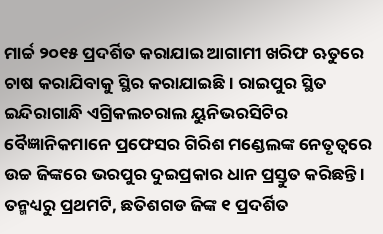ମାର୍ଚ୍ଚ ୨୦୧୫ ପ୍ରଦର୍ଶିତ କରାଯାଇ ଆଗାମୀ ଖରିଫ ଋତୁରେ ଚାଷ କରାଯିବାକୁ ସ୍ଥିର କରାଯାଇଛି । ରାଇପୁର ସ୍ଥିତ ଇନ୍ଦିରାଗାନ୍ଧି ଏଗ୍ରିକଲଚରାଲ ୟୁନିଭରସିଟିର ବୈଜ୍ଞାନିକମାନେ ପ୍ରଫେସର ଗିରିଶ ମଣ୍ଡେଲଙ୍କ ନେତୃତ୍ୱରେ ଉଚ୍ଚ ଜିଙ୍କରେ ଭରପୁର ଦୁଇପ୍ରକାର ଧାନ ପ୍ରସ୍ତୁତ କରିଛନ୍ତି । ତନ୍ମଧ୍ୟରୁ ପ୍ରଥମଟି, ଛତିଶଗଡ ଜିଙ୍କ ୧ ପ୍ରଦର୍ଶିତ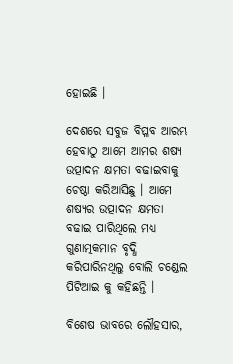ହୋଇଛି ।

ଦେଶରେ ସବୁଜ ବିପ୍ଳବ ଆରମ୍ଭ ହେବାଠୁ ଆମେ ଆମର ଶଷ୍ୟ ଉତ୍ପାଦନ କ୍ଷମତା ବଢାଇବାକୁ ଚେଷ୍ଠା କରିଆସିଛୁ । ଆମେ ଶଷ୍ୟର ଉତ୍ପାଦନ କ୍ଷମତା ବଢାଇ ପାରିଥିଲେ ମଧ୍ୟ ଗୁଣାତ୍ମକମାନ ବୃଦ୍ଧି କରିପାରିନଥିଲୁ ବୋଲି ଚଣ୍ଡେଲ ପିଟିଆଇ କୁ କହିଛନ୍ତି ।

ବିଶେଷ ଭାବରେ ଲୌହସାର,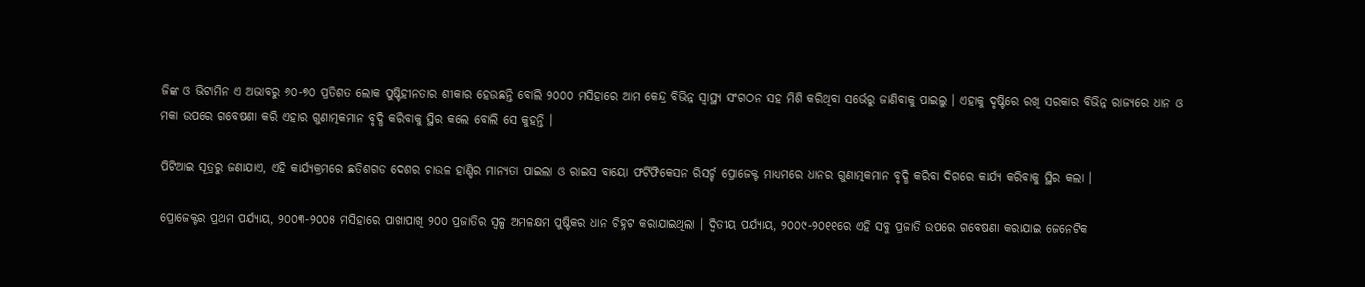ଜିଙ୍କ ଓ ଭିଟାମିନ ଏ ଅଭାବରୁ ୬୦-୭୦ ପ୍ରତିଶତ ଲୋକ ପୁଷ୍ଟିହୀନତାର ଶୀକାର ହେଉଛନ୍ତି ବୋଲି ୨୦୦୦ ମସିହାରେ ଆମ କେନ୍ଦ୍ର ବିଭିନ୍ନ ସ୍ୱାସ୍ଥ୍ୟ ସଂଗଠନ ସହ ମିଶି କରିଥିବା ସର୍ଭେରୁ ଜାଣିବାକୁ ପାଇଲୁ । ଏହାକୁ ଦୃଷ୍ଟିରେ ରଖି ସରକାର ବିଭିନ୍ନ ରାଜ୍ୟରେ ଧାନ ଓ ମକା ଉପରେ ଗବେଷଣା କରି ଏହାର ଗୁଣାତ୍ମକମାନ ବୃଦ୍ଧି କରିବାକୁ ସ୍ଥିର କଲେ ବୋଲି ସେ କୁହନ୍ତି ।

ପିଟିଆଇ ସୂତ୍ରରୁ ଜଣାଯାଏ, ଏହି କାର୍ଯ୍ୟକ୍ରମରେ ଛତିଶଗଡ ଦେଶର ଚାଉଳ ହାଣ୍ଡିର ମାନ୍ୟତା ପାଇଲା ଓ ରାଇସ ବାୟୋ ଫର୍ଟିଫିକେସନ ରିସର୍ଚ୍ଚ ପ୍ରୋଜେକ୍ଟ ମାଧ୍ୟମରେ ଧାନର ଗୁଣାତ୍ମକମାନ ବୃଦ୍ଧି କରିବା ଦିଗରେ କାର୍ଯ୍ୟ କରିବାକୁ ସ୍ଥିର କଲା ।

ପ୍ରୋଜେକ୍ଟର ପ୍ରଥମ ପର୍ଯ୍ୟାୟ, ୨୦୦୩-୨୦୦୫ ମସିହାରେ ପାଖାପାଖି ୨୦୦ ପ୍ରଜାତିର ସ୍ୱଳ୍ପ ଅମଳକ୍ଷମ ପୁଷ୍ଟିକର ଧାନ ଚିହ୍ନଟ କରାଯାଇଥିଲା । ଦ୍ୱିତୀୟ ପର୍ଯ୍ୟାୟ, ୨୦୦୯-୨୦୧୧ରେ ଏହି ସବୁ ପ୍ରଜାତି ଉପରେ ଗବେଷଣା କରାଯାଇ ଜେନେଟିକ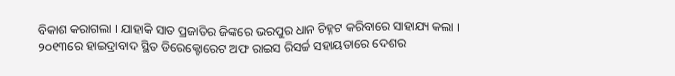ବିକାଶ କରାଗଲା । ଯାହାକି ସାତ ପ୍ରଜାତିର ଜିଙ୍କରେ ଭରପୁର ଧାନ ଚିହ୍ନଟ କରିବାରେ ସାହାଯ୍ୟ କଲା । ୨୦୧୩ରେ ହାଇଦ୍ରାବାଦ ସ୍ଥିତ ଡିରେକ୍ଟୋରେଟ ଅଫ ରାଇସ ରିସର୍ଚ୍ଚ ସହାୟତାରେ ଦେଶର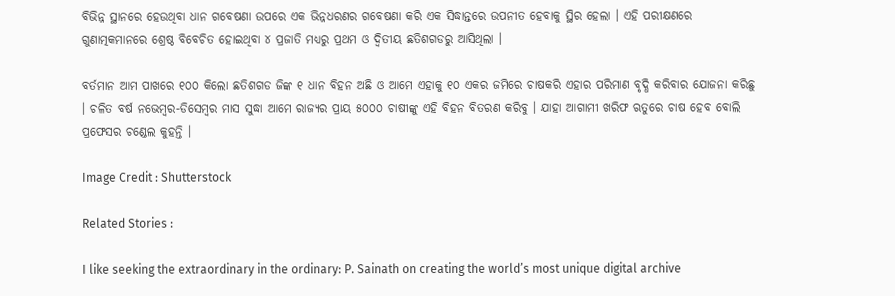ବିଭିନ୍ନ ସ୍ଥାନରେ ହେଉଥିବା ଧାନ ଗବେଷଣା ଉପରେ ଏକ ଭିନ୍ନଧରଣର ଗବେଷଣା କରି ଏକ ସିଦ୍ଧାନ୍ତରେ ଉପନୀତ ହେବାକୁ ସ୍ଥିର ହେଲା । ଏହି ପରୀକ୍ଷଣରେ ଗୁଣାତ୍ମକମାନରେ ଶ୍ରେଷ୍ଠ ବିବେଚିତ ହୋଇଥିବା ୪ ପ୍ରଜାତି ମଧ୍ୟରୁ ପ୍ରଥମ ଓ ଦ୍ୱିତୀୟ ଛତିଶଗଡରୁ ଆସିଥିଲା ।

ବର୍ତମାନ ଆମ ପାଖରେ ୧୦୦ କିଲୋ ଛତିଶଗଡ ଜିଙ୍କ ୧ ଧାନ ବିହନ ଅଛି ଓ ଆମେ ଏହାକୁ ୧୦ ଏକର ଜମିରେ ଚାଷକରି ଏହାର ପରିମାଣ ବୃଦ୍ଧି କରିବାର ଯୋଜନା କରିଛୁ । ଚଳିତ ବର୍ଷ ନଭେମ୍ବର-ଡିସେମ୍ବର ମାସ ସୁଦ୍ଧା ଆମେ ରାଜ୍ୟର ପ୍ରାୟ ୫୦୦୦ ଚାଷୀଙ୍କୁ ଏହି ବିହନ ବିତରଣ କରିବୁ । ଯାହା ଆଗାମୀ ଖରିଫ ଋତୁରେ ଚାଷ ହେବ ବୋଲି ପ୍ରଫେସର ଚଣ୍ଡେଲ କୁହନ୍ତି ।

Image Credit : Shutterstock

Related Stories :

I like seeking the extraordinary in the ordinary: P. Sainath on creating the world’s most unique digital archive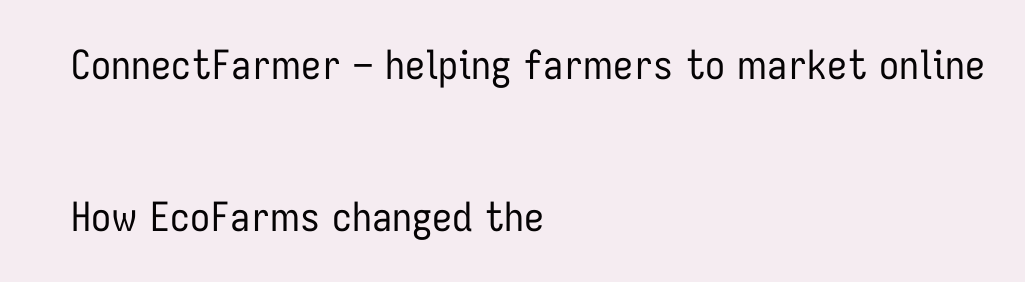ConnectFarmer – helping farmers to market online

How EcoFarms changed the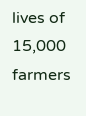lives of 15,000 farmers